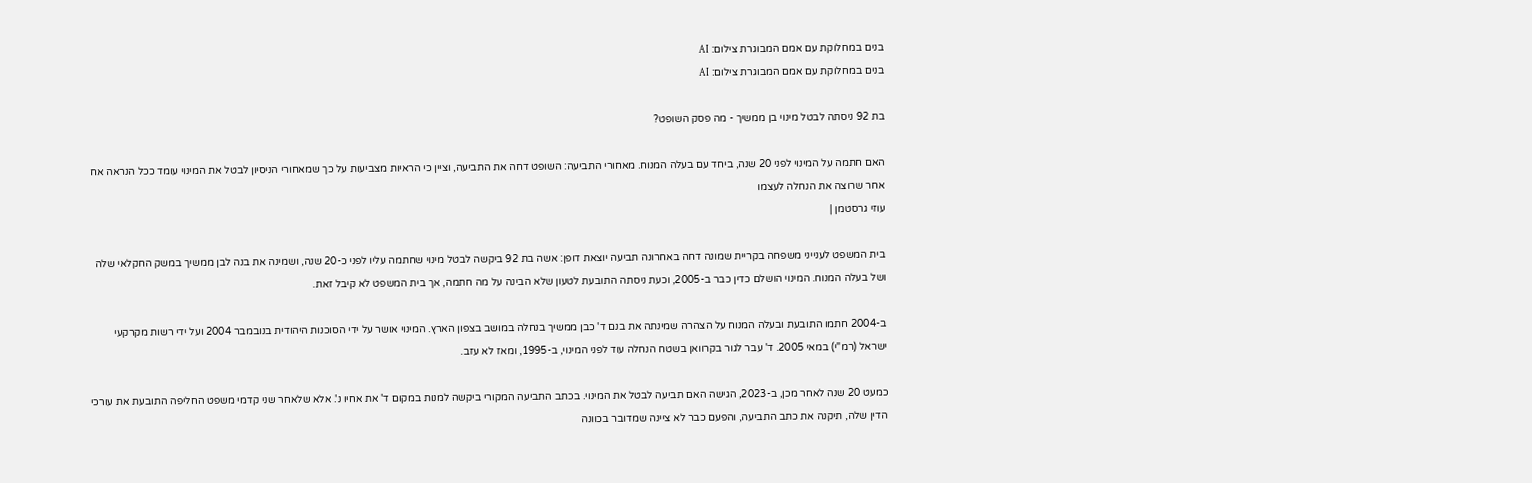בנים במחלוקת עם אמם המבוגרת צילום: AI
בנים במחלוקת עם אמם המבוגרת צילום: AI

בת 92 ניסתה לבטל מינוי בן ממשיך - מה פסק השופט?

האם חתמה על המינוי לפני 20 שנה, ביחד עם בעלה המנוח. מאחורי התביעה: השופט דחה את התביעה, וציין כי הראיות מצביעות על כך שמאחורי הניסיון לבטל את המינוי עומד ככל הנראה אח אחר שרוצה את הנחלה לעצמו
עוזי גרסטמן |

בית המשפט לענייני משפחה בקריית שמונה דחה באחרונה תביעה יוצאת דופן: אשה בת 92 ביקשה לבטל מינוי שחתמה עליו לפני כ-20 שנה, ושמינה את בנה לבן ממשיך במשק החקלאי שלה ושל בעלה המנוח. המינוי הושלם כדין כבר ב-2005, וכעת ניסתה התובעת לטעון שלא הבינה על מה חתמה, אך בית המשפט לא קיבל זאת.

ב-2004 חתמו התובעת ובעלה המנוח על הצהרה שמינתה את בנם ד' כבן ממשיך בנחלה במושב בצפון הארץ. המינוי אושר על ידי הסוכנות היהודית בנובמבר 2004 ועל ידי רשות מקרקעי ישראל (רמ"י) במאי 2005. ד' עבר לגור בקרוואן בשטח הנחלה עוד לפני המינוי, ב-1995, ומאז לא עזב.

כמעט 20 שנה לאחר מכן, ב-2023, הגישה האם תביעה לבטל את המינוי. בכתב התביעה המקורי ביקשה למנות במקום ד' את אחיו נ'. אלא שלאחר שני קדמי משפט החליפה התובעת את עורכי הדין שלה, תיקנה את כתב התביעה, והפעם כבר לא ציינה שמדובר בכוונה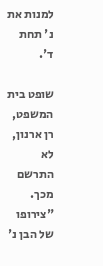למנות את נ' תחת ד'.

שופט בית המשפט, רן ארנון, לא התרשם מכך. "צירופו של הבן נ'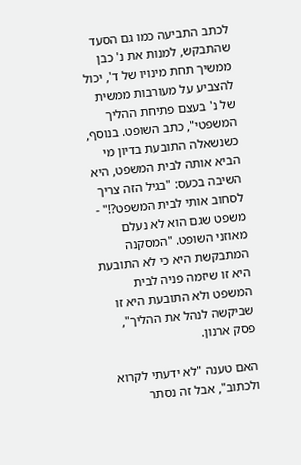לכתב התביעה כמו גם הסעד שהתבקש, למנות את נ' כבן ממשיך תחת מינויו של ד', יכול להצביע על מעורבות ממשית של נ' בעצם פתיחת ההליך המשפטי", כתב השופט. בנוסף, כשנשאלה התובעת בדיון מי הביא אותה לבית המשפט, היא השיבה בכעס: "בגיל הזה צריך לסחוב אותי לבית המשפט?!" - משפט שגם הוא לא נעלם מאוזני השופט. "המסקנה המתבקשת היא כי לא התובעת היא זו שיזמה פניה לבית המשפט ולא התובעת היא זו שביקשה לנהל את ההליך", פסק ארנון.

האם טענה "לא ידעתי לקרוא ולכתוב", אבל זה נסתר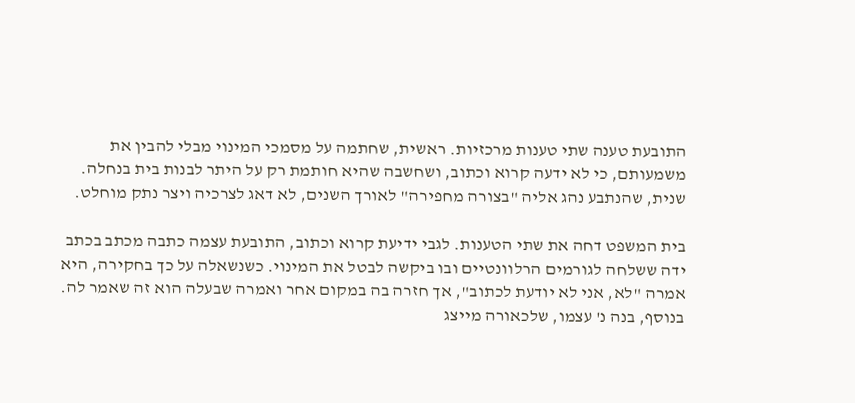התובעת טענה שתי טענות מרכזיות. ראשית, שחתמה על מסמכי המינוי מבלי להבין את משמעותם, כי לא ידעה קרוא וכתוב, ושחשבה שהיא חותמת רק על היתר לבנות בית בנחלה. שנית, שהנתבע נהג אליה "בצורה מחפירה" לאורך השנים, לא דאג לצרכיה ויצר נתק מוחלט.

בית המשפט דחה את שתי הטענות. לגבי ידיעת קרוא וכתוב, התובעת עצמה כתבה מכתב בכתב ידה ששלחה לגורמים הרלוונטיים ובו ביקשה לבטל את המינוי. כשנשאלה על כך בחקירה, היא אמרה "לא, אני לא יודעת לכתוב", אך חזרה בה במקום אחר ואמרה שבעלה הוא זה שאמר לה. בנוסף, בנה נ' עצמו, שלכאורה מייצג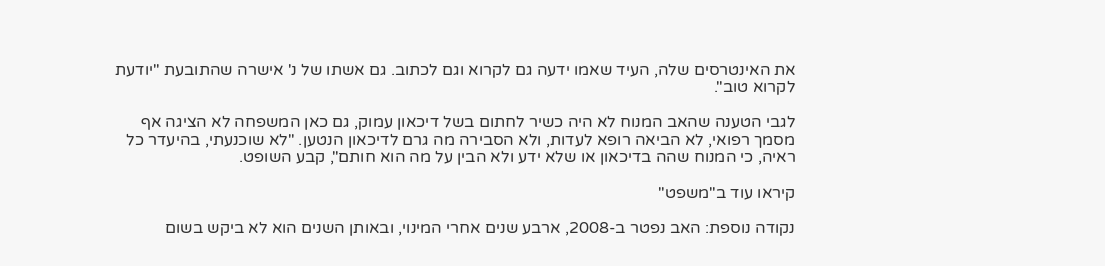את האינטרסים שלה, העיד שאמו ידעה גם לקרוא וגם לכתוב. גם אשתו של נ' אישרה שהתובעת "יודעת לקרוא טוב".

לגבי הטענה שהאב המנוח לא היה כשיר לחתום בשל דיכאון עמוק, גם כאן המשפחה לא הציגה אף מסמך רפואי, לא הביאה רופא לעדות, ולא הסבירה מה גרם לדיכאון הנטען. "לא שוכנעתי, בהיעדר כל ראיה, כי המנוח שהה בדיכאון או שלא ידע ולא הבין על מה הוא חותם", קבע השופט.

קיראו עוד ב"משפט"

נקודה נוספת: האב נפטר ב-2008, ארבע שנים אחרי המינוי, ובאותן השנים הוא לא ביקש בשום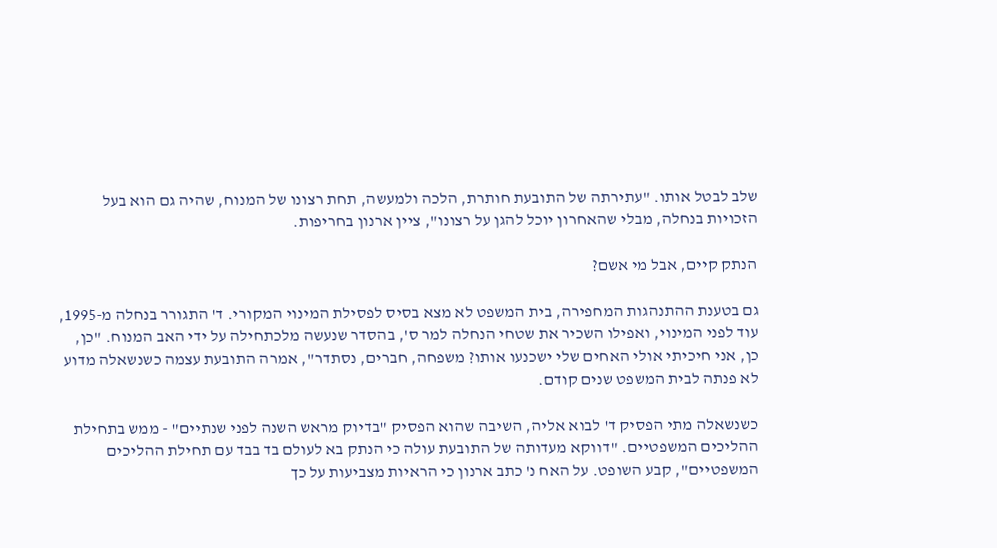שלב לבטל אותו. "עתירתה של התובעת חותרת, הלכה ולמעשה, תחת רצונו של המנוח, שהיה גם הוא בעל הזכויות בנחלה, מבלי שהאחרון יוכל להגן על רצונו", ציין ארנון בחריפות.

הנתק קיים, אבל מי אשם?

גם בטענת ההתנהגות המחפירה, בית המשפט לא מצא בסיס לפסילת המינוי המקורי. ד' התגורר בנחלה מ-1995, עוד לפני המינוי, ואפילו השכיר את שטחי הנחלה למר ס', בהסדר שנעשה מלכתחילה על ידי האב המנוח. "כן, כן, אני חיכיתי אולי האחים שלי ישכנעו אותו? משפחה, חברים, נסתדר", אמרה התובעת עצמה כשנשאלה מדוע לא פנתה לבית המשפט שנים קודם.

כשנשאלה מתי הפסיק ד' לבוא אליה, השיבה שהוא הפסיק "בדיוק מראש השנה לפני שנתיים" - ממש בתחילת ההליכים המשפטיים. "דווקא מעדותה של התובעת עולה כי הנתק בא לעולם בד בבד עם תחילת ההליכים המשפטיים", קבע השופט. על האח נ' כתב ארנון כי הראיות מצביעות על כך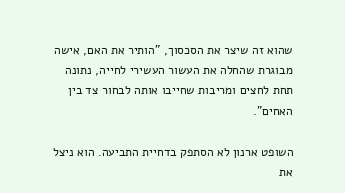שהוא זה שיצר את הסכסוך, "הותיר את האם, אישה מבוגרת שהחלה את העשור העשירי לחייה, נתונה תחת לחצים ומריבות שחייבו אותה לבחור צד בין האחים".

השופט ארנון לא הסתפק בדחיית התביעה. הוא ניצל את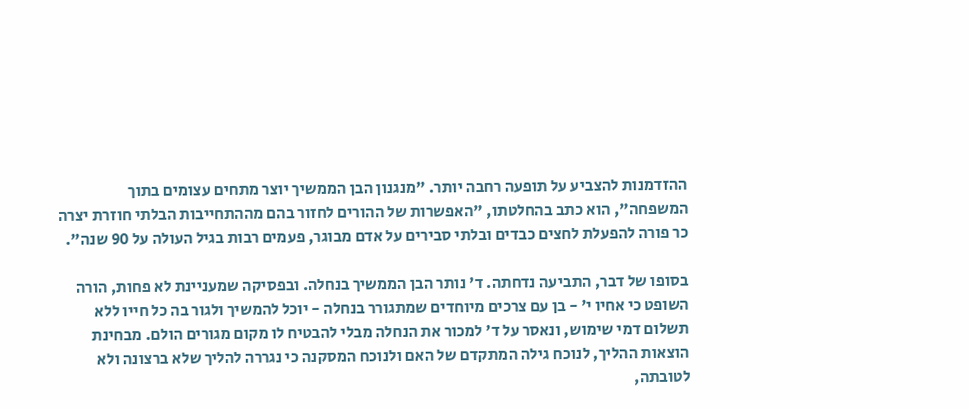ההזדמנות להצביע על תופעה רחבה יותר. "מנגנון הבן הממשיך יוצר מתחים עצומים בתוך המשפחה", הוא כתב בהחלטתו, "האפשרות של ההורים לחזור בהם מההתחייבות הבלתי חוזרת יצרה כר פורה להפעלת לחצים כבדים ובלתי סבירים על אדם מבוגר, פעמים רבות בגיל העולה על 90 שנה".

בסופו של דבר, התביעה נדחתה. ד' נותר הבן הממשיך בנחלה. ובפסיקה שמעניינת לא פחות, הורה השופט כי אחיו י' - בן עם צרכים מיוחדים שמתגורר בנחלה - יוכל להמשיך ולגור בה כל חייו ללא תשלום דמי שימוש, ונאסר על ד' למכור את הנחלה מבלי להבטיח לו מקום מגורים הולם. מבחינת הוצאות ההליך, לנוכח גילה המתקדם של האם ולנוכח המסקנה כי נגררה להליך שלא ברצונה ולא לטובתה,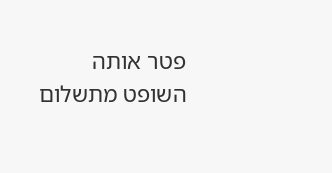פטר אותה השופט מתשלום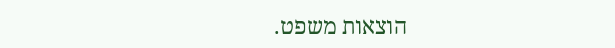הוצאות משפט.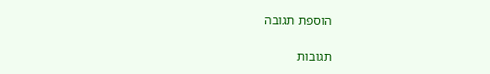הוספת תגובה

תגובות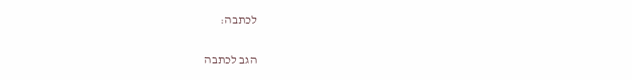לכתבה:

הגב לכתבה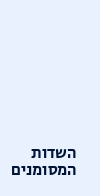השדות המסומנים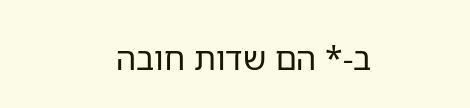ב-* הם שדות חובה